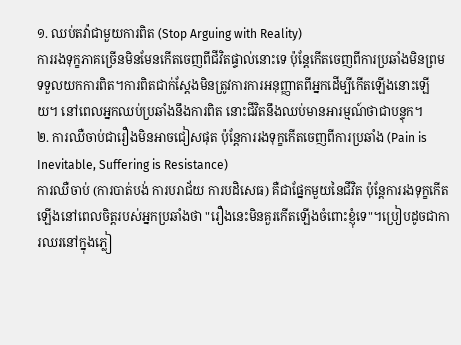១. ឈប់តវ៉ាជាមួយការពិត (Stop Arguing with Reality)
ការរងទុក្ខភាគច្រើនមិនមែនកើតចេញពីជីវិតផ្ទាល់នោះទេ ប៉ុន្តែកើតចេញពីការប្រឆាំងមិនព្រមទទួលយកការពិត។ការពិតជាក់ស្តែងមិនត្រូវការការអនុញ្ញាតពីអ្នកដើម្បីកើតឡើងនោះឡើយ។ នៅពេលអ្នកឈប់ប្រឆាំងនឹងការពិត នោះជីវិតនឹងឈប់មានអារម្មណ៍ថាជាបន្ទុក។
២. ការឈឺចាប់ជារឿងមិនអាចជៀសផុត ប៉ុន្តែការរងទុក្ខកើតចេញពីការប្រឆាំង (Pain is Inevitable, Suffering is Resistance)
ការឈឺចាប់ (ការបាត់បង់ ការបរាជ័យ ការបដិសេធ) គឺជាផ្នែកមួយនៃជីវិត ប៉ុន្តែការរងទុក្ខកើតឡើងនៅពេលចិត្តរបស់អ្នកប្រឆាំងថា "រឿងនេះមិនគួរកើតឡើងចំពោះខ្ញុំទេ"។ប្រៀបដូចជាការឈរនៅក្នុងភ្លៀ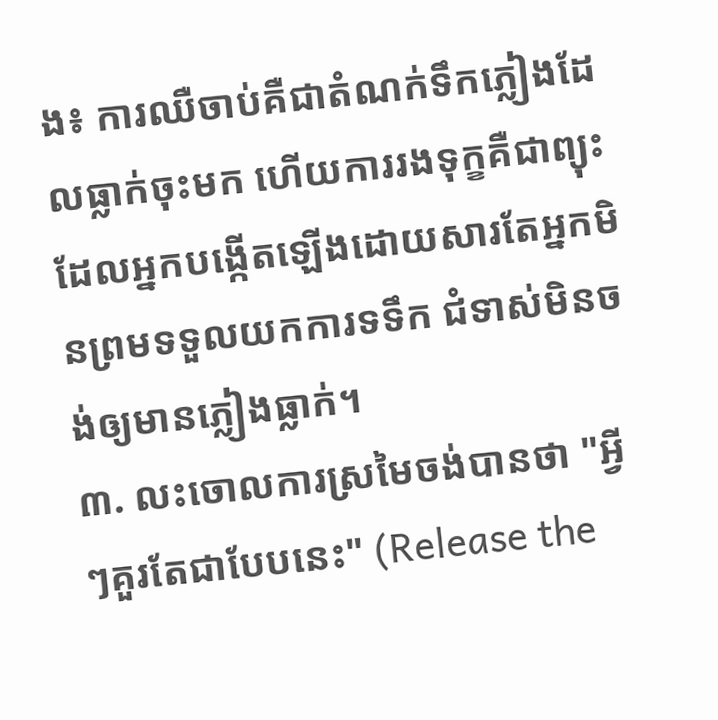ង៖ ការឈឺចាប់គឺជាតំណក់ទឹកភ្លៀងដែលធ្លាក់ចុះមក ហើយការរងទុក្ខគឺជាព្យុះដែលអ្នកបង្កើតឡើងដោយសារតែអ្នកមិនព្រមទទួលយកការទទឹក ជំទាស់មិនចង់ឲ្យមានភ្លៀងធ្លាក់។
៣. លះចោលការស្រមៃចង់បានថា "អ្វីៗគួរតែជាបែបនេះ" (Release the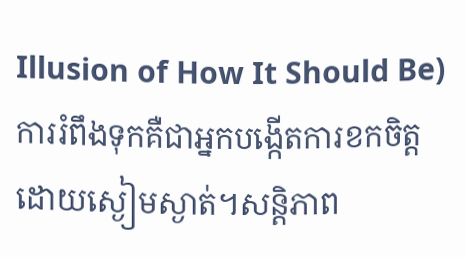Illusion of How It Should Be)
ការរំពឹងទុកគឺជាអ្នកបង្កើតការខកចិត្តដោយស្ងៀមស្ងាត់។សន្តិភាព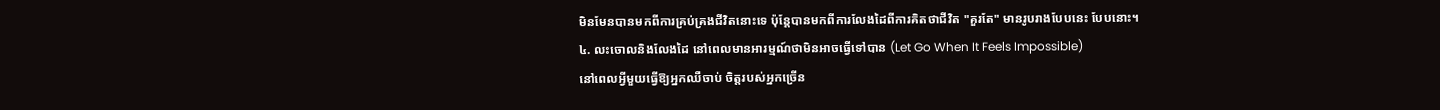មិនមែនបានមកពីការគ្រប់គ្រងជីវិតនោះទេ ប៉ុន្តែបានមកពីការលែងដៃពីការគិតថាជីវិត "គួរតែ" មានរូបរាងបែបនេះ បែបនោះ។
៤. លះចោលនិងលែងដៃ នៅពេលមានអារម្មណ៍ថាមិនអាចធ្វើទៅបាន (Let Go When It Feels Impossible)
នៅពេលអ្វីមួយធ្វើឱ្យអ្នកឈឺចាប់ ចិត្តរបស់អ្នកច្រើន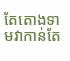តែតោងទាមវាកាន់តែ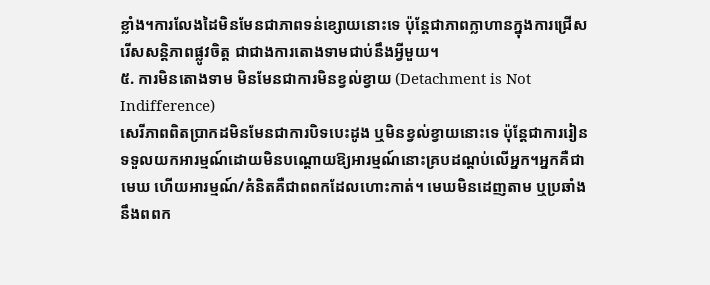ខ្លាំង។ការលែងដៃមិនមែនជាភាពទន់ខ្សោយនោះទេ ប៉ុន្តែជាភាពក្លាហានក្នុងការជ្រើសរើសសន្តិភាពផ្លូវចិត្ត ជាជាងការតោងទាមជាប់នឹងអ្វីមួយ។
៥. ការមិនតោងទាម មិនមែនជាការមិនខ្វល់ខ្វាយ (Detachment is Not Indifference)
សេរីភាពពិតប្រាកដមិនមែនជាការបិទបេះដូង ឬមិនខ្វល់ខ្វាយនោះទេ ប៉ុន្តែជាការរៀនទទួលយកអារម្មណ៍ដោយមិនបណ្តោយឱ្យអារម្មណ៍នោះគ្របដណ្តប់លើអ្នក។អ្នកគឺជាមេឃ ហើយអារម្មណ៍/គំនិតគឺជាពពកដែលហោះកាត់។ មេឃមិនដេញតាម ឬប្រឆាំងនឹងពពក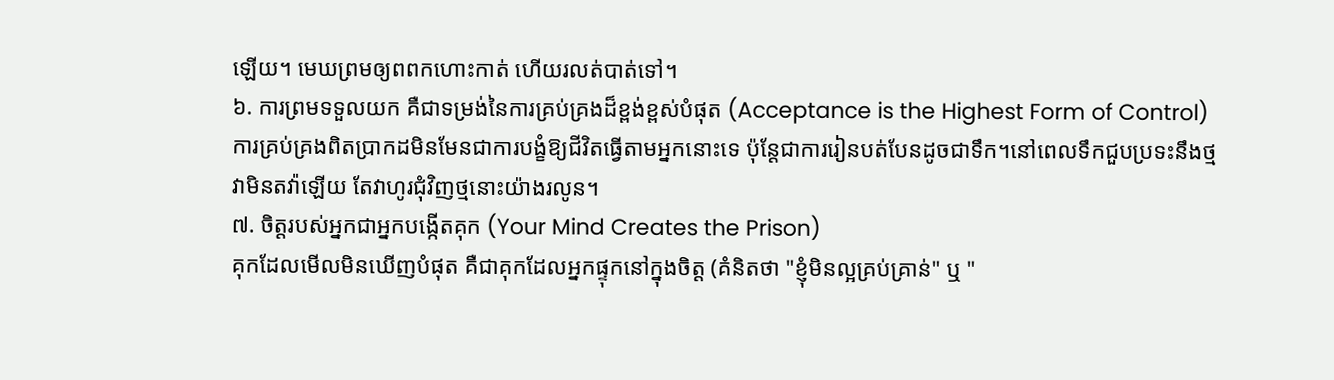ឡើយ។ មេឃព្រមឲ្យពពកហោះកាត់ ហើយរលត់បាត់ទៅ។
៦. ការព្រមទទួលយក គឺជាទម្រង់នៃការគ្រប់គ្រងដ៏ខ្ពង់ខ្ពស់បំផុត (Acceptance is the Highest Form of Control)
ការគ្រប់គ្រងពិតប្រាកដមិនមែនជាការបង្ខំឱ្យជីវិតធ្វើតាមអ្នកនោះទេ ប៉ុន្តែជាការរៀនបត់បែនដូចជាទឹក។នៅពេលទឹកជួបប្រទះនឹងថ្ម វាមិនតវ៉ាឡើយ តែវាហូរជុំវិញថ្មនោះយ៉ាងរលូន។
៧. ចិត្តរបស់អ្នកជាអ្នកបង្កើតគុក (Your Mind Creates the Prison)
គុកដែលមើលមិនឃើញបំផុត គឺជាគុកដែលអ្នកផ្ទុកនៅក្នុងចិត្ត (គំនិតថា "ខ្ញុំមិនល្អគ្រប់គ្រាន់" ឬ "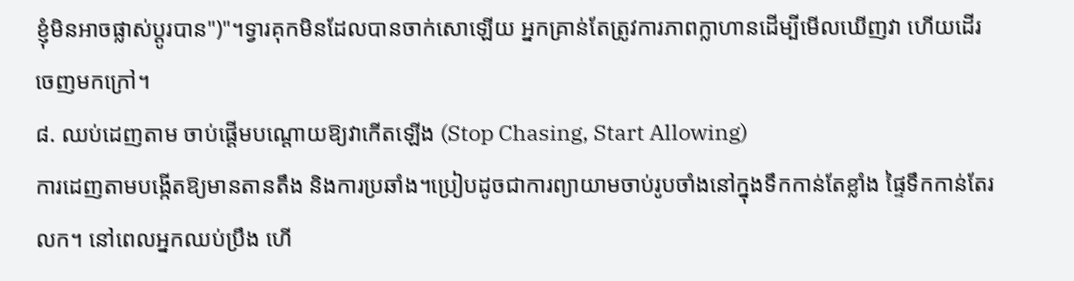ខ្ញុំមិនអាចផ្លាស់ប្តូរបាន")"។ទ្វារគុកមិនដែលបានចាក់សោឡើយ អ្នកគ្រាន់តែត្រូវការភាពក្លាហានដើម្បីមើលឃើញវា ហើយដើរចេញមកក្រៅ។
៨. ឈប់ដេញតាម ចាប់ផ្តើមបណ្តោយឱ្យវាកើតឡើង (Stop Chasing, Start Allowing)
ការដេញតាមបង្កើតឱ្យមានតានតឹង និងការប្រឆាំង។ប្រៀបដូចជាការព្យាយាមចាប់រូបចាំងនៅក្នុងទឹកកាន់តែខ្លាំង ផ្ទៃទឹកកាន់តែរលក។ នៅពេលអ្នកឈប់ប្រឹង ហើ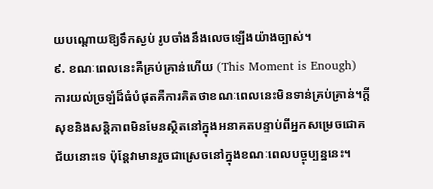យបណ្តោយឱ្យទឹកស្ងប់ រូបចាំងនឹងលេចឡើងយ៉ាងច្បាស់។
៩. ខណៈពេលនេះគឺគ្រប់គ្រាន់ហើយ (This Moment is Enough)
ការយល់ច្រឡំដ៏ធំបំផុតគឺការគិតថាខណៈពេលនេះមិនទាន់គ្រប់គ្រាន់។ក្តីសុខនិងសន្តិភាពមិនមែនស្ថិតនៅក្នុងអនាគតបន្ទាប់ពីអ្នកសម្រេចជោគជ័យនោះទេ ប៉ុន្តែវាមានរួចជាស្រេចនៅក្នុងខណៈពេលបច្ចុប្បន្ននេះ។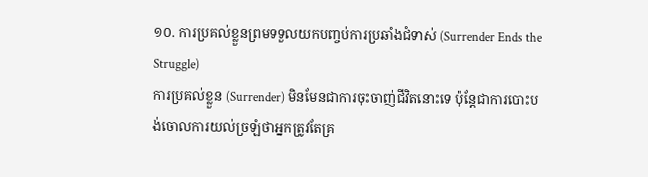១០. ការប្រគល់ខ្លួនព្រមទទួលយកបញ្ចប់ការប្រឆាំងជំទាស់ (Surrender Ends the Struggle)
ការប្រគល់ខ្លួន (Surrender) មិនមែនជាការចុះចាញ់ជីវិតនោះទេ ប៉ុន្តែជាការបោះបង់ចោលការយល់ច្រឡំថាអ្នកត្រូវតែគ្រ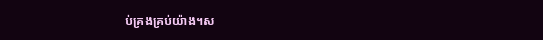ប់គ្រងគ្រប់យ៉ាង។ស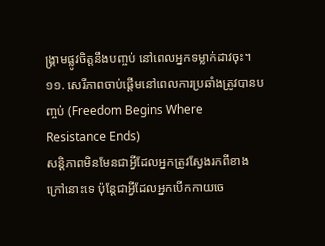ង្គ្រាមផ្លូវចិត្តនឹងបញ្ចប់ នៅពេលអ្នកទម្លាក់ដាវចុះ។
១១. សេរីភាពចាប់ផ្តើមនៅពេលការប្រឆាំងត្រូវបានបញ្ចប់ (Freedom Begins Where Resistance Ends)
សន្តិភាពមិនមែនជាអ្វីដែលអ្នកត្រូវស្វែងរកពីខាងក្រៅនោះទេ ប៉ុន្តែជាអ្វីដែលអ្នកបើកកាយចេ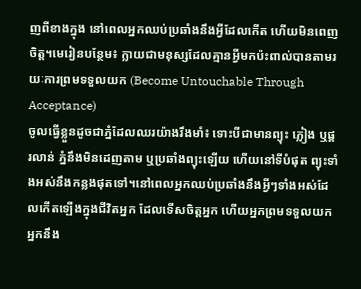ញពីខាងក្នុង នៅពេលអ្នកឈប់ប្រឆាំងនឹងអ្វីដែលកើត ហើយមិនពេញចិត្ត។មេរៀនបន្ថែម៖ ក្លាយជាមនុស្សដែលគ្មានអ្វីមកប៉ះពាល់បានតាមរយៈការព្រមទទួលយក (Become Untouchable Through Acceptance)
ចូលធ្វើខ្លួនដូចជាភ្នំដែលឈរយ៉ាងរឹងមាំ៖ ទោះបីជាមានព្យុះ ភ្លៀង ឬផ្គរលាន់ ភ្នំនឹងមិនដេញតាម ឬប្រឆាំងព្យុះឡើយ ហើយនៅទីបំផុត ព្យុះទាំងអស់នឹងកន្លងផុតទៅ។នៅពេលអ្នកឈប់ប្រឆាំងនឹងអ្វីៗទាំងអស់ដែលកើតឡើងក្នុងជីវិតអ្នក ដែលទើសចិត្តអ្នក ហើយអ្នកព្រមទទួលយក អ្នកនឹង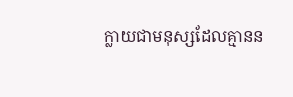ក្លាយជាមនុស្សដែលគ្មានន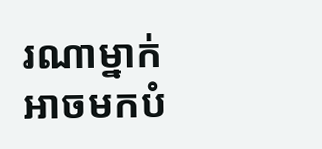រណាម្នាក់អាចមកបំ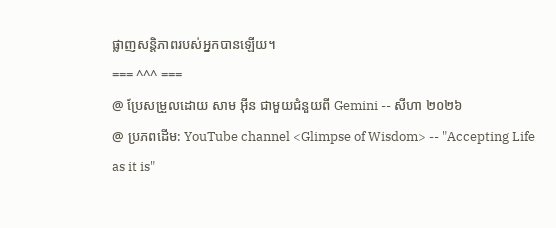ផ្លាញសន្តិភាពរបស់អ្នកបានឡើយ។
=== ^^^ ===
@ ប្រែសម្រួលដោយ សាម អ៊ីន ជាមួយជំនួយពី Gemini -- សីហា ២០២៦
@ ប្រភពដើម: YouTube channel <Glimpse of Wisdom> -- "Accepting Life as it is"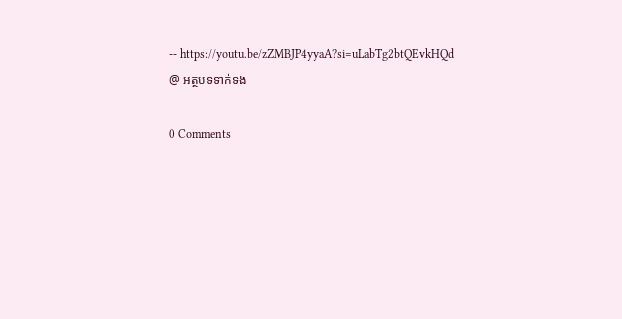-- https://youtu.be/zZMBJP4yyaA?si=uLabTg2btQEvkHQd
@ អត្ថបទទាក់ទង

0 Comments